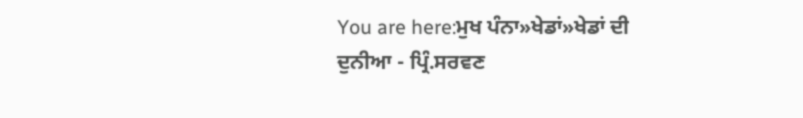You are here:ਮੁਖ ਪੰਨਾ»ਖੇਡਾਂ»ਖੇਡਾਂ ਦੀ ਦੁਨੀਆ - ਪ੍ਰਿੰ.ਸਰਵਣ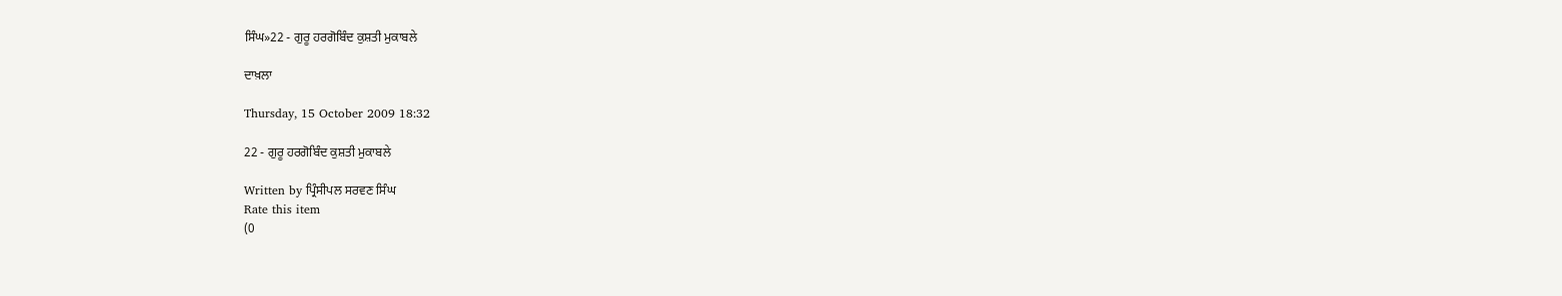ਸਿੰਘ»22 - ਗੁਰੂ ਹਰਗੋਬਿੰਦ ਕੁਸ਼ਤੀ ਮੁਕਾਬਲੇ

ਦਾਖ਼ਲਾ

Thursday, 15 October 2009 18:32

22 - ਗੁਰੂ ਹਰਗੋਬਿੰਦ ਕੁਸ਼ਤੀ ਮੁਕਾਬਲੇ

Written by ਪ੍ਰਿੰਸੀਪਲ ਸਰਵਣ ਸਿੰਘ
Rate this item
(0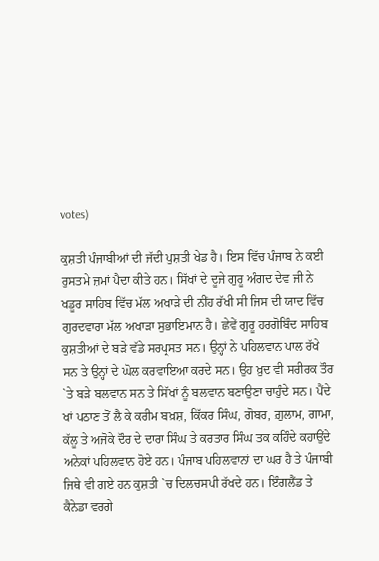votes)

ਕੁਸ਼ਤੀ ਪੰਜਾਬੀਆਂ ਦੀ ਜੱਦੀ ਪੁਸ਼ਤੀ ਖੇਡ ਹੈ। ਇਸ ਵਿੱਚ ਪੰਜਾਬ ਨੇ ਕਈ ਰੁਸਤਮੇ ਜ਼ਮਾਂ ਪੈਦਾ ਕੀਤੇ ਹਨ। ਸਿੱਖਾਂ ਦੇ ਦੂਜੇ ਗੁਰੂ ਅੰਗਦ ਦੇਵ ਜੀ ਨੇ ਖਡੂਰ ਸਾਹਿਬ ਵਿੱਚ ਮੱਲ ਅਖਾੜੇ ਦੀ ਨੀਂਹ ਰੱਖੀ ਸੀ ਜਿਸ ਦੀ ਯਾਦ ਵਿੱਚ ਗੁਰਦਵਾਰਾ ਮੱਲ ਅਖਾੜਾ ਸੁਭਾਇਮਾਨ ਹੈ। ਛੇਵੇਂ ਗੁਰੂ ਹਰਗੋਬਿੰਦ ਸਾਹਿਬ ਕੁਸ਼ਤੀਆਂ ਦੇ ਬੜੇ ਵੱਡੇ ਸਰਪ੍ਰਸਤ ਸਨ। ਉਨ੍ਹਾਂ ਨੇ ਪਹਿਲਵਾਨ ਪਾਲ ਰੱਖੇ ਸਨ ਤੇ ਉਨ੍ਹਾਂ ਦੇ ਘੋਲ ਕਰਵਾਇਆ ਕਰਦੇ ਸਨ। ਉਹ ਖ਼ੁਦ ਵੀ ਸਰੀਰਕ ਤੌਰ `ਤੇ ਬੜੇ ਬਲਵਾਨ ਸਨ ਤੇ ਸਿੱਖਾਂ ਨੂੰ ਬਲਵਾਨ ਬਣਾਉਣਾ ਚਾਹੁੰਦੇ ਸਨ। ਪੈਂਦੇ ਖਾਂ ਪਠਾਣ ਤੋਂ ਲੈ ਕੇ ਕਰੀਮ ਬਖ਼ਸ਼, ਕਿੱਕਰ ਸਿੰਘ, ਗੋਬਰ, ਗ਼ੁਲਾਮ, ਗਾਮਾ, ਕੱਲੂ ਤੇ ਅਜੋਕੇ ਦੌਰ ਦੇ ਦਾਰਾ ਸਿੰਘ ਤੇ ਕਰਤਾਰ ਸਿੰਘ ਤਕ ਕਹਿੰਦੇ ਕਹਾਉਂਦੇ ਅਨੇਕਾਂ ਪਹਿਲਵਾਨ ਹੋਏ ਹਨ। ਪੰਜਾਬ ਪਹਿਲਵਾਨਾਂ ਦਾ ਘਰ ਹੈ ਤੇ ਪੰਜਾਬੀ ਜਿਥੇ ਵੀ ਗਏ ਹਨ ਕੁਸ਼ਤੀ `ਚ ਦਿਲਚਸਪੀ ਰੱਖਦੇ ਹਨ। ਇੰਗਲੈਂਡ ਤੇ ਕੈਨੇਡਾ ਵਰਗੇ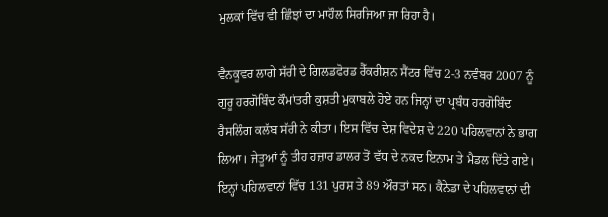ਮੁਲਕਾਂ ਵਿੱਚ ਵੀ ਛਿੰਝਾਂ ਦਾ ਮਾਹੌਲ ਸਿਰਜਿਆ ਜਾ ਰਿਹਾ ਹੈ।

ਵੈਨਕੂਵਰ ਲਾਗੇ ਸੱਰੀ ਦੇ ਗਿਲਡਫੋਰਡ ਰੈੱਕਰੀਸ਼ਨ ਸੈਂਟਰ ਵਿੱਚ 2-3 ਨਵੰਬਰ 2007 ਨੂੰ ਗੁਰੂ ਹਰਗੋਬਿੰਦ ਕੌਮਾਂਤਰੀ ਕੁਸ਼ਤੀ ਮੁਕਾਬਲੇ ਹੋਏ ਹਨ ਜਿਨ੍ਹਾਂ ਦਾ ਪ੍ਰਬੰਧ ਹਰਗੋਬਿੰਦ ਰੈਸਲਿੰਗ ਕਲੱਬ ਸੱਰੀ ਨੇ ਕੀਤਾ। ਇਸ ਵਿੱਚ ਦੇਸ਼ ਵਿਦੇਸ਼ ਦੇ 220 ਪਹਿਲਵਾਨਾਂ ਨੇ ਭਾਗ ਲਿਆ। ਜੇਤੂਆਂ ਨੂੰ ਤੀਹ ਹਜ਼ਾਰ ਡਾਲਰ ਤੋਂ ਵੱਧ ਦੇ ਨਕਦ ਇਨਾਮ ਤੇ ਮੈਡਲ ਦਿੱਤੇ ਗਏ। ਇਨ੍ਹਾਂ ਪਹਿਲਵਾਨਾਂ ਵਿੱਚ 131 ਪੁਰਸ਼ ਤੇ 89 ਔਰਤਾਂ ਸਨ। ਕੈਨੇਡਾ ਦੇ ਪਹਿਲਵਾਨਾਂ ਦੀ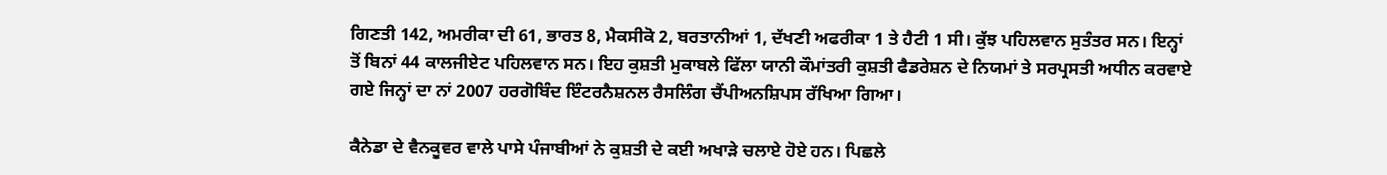ਗਿਣਤੀ 142, ਅਮਰੀਕਾ ਦੀ 61, ਭਾਰਤ 8, ਮੈਕਸੀਕੋ 2, ਬਰਤਾਨੀਆਂ 1, ਦੱਖਣੀ ਅਫਰੀਕਾ 1 ਤੇ ਹੈਟੀ 1 ਸੀ। ਕੁੱਝ ਪਹਿਲਵਾਨ ਸੁਤੰਤਰ ਸਨ। ਇਨ੍ਹਾਂ ਤੋਂ ਬਿਨਾਂ 44 ਕਾਲਜੀਏਟ ਪਹਿਲਵਾਨ ਸਨ। ਇਹ ਕੁਸ਼ਤੀ ਮੁਕਾਬਲੇ ਫਿੱਲਾ ਯਾਨੀ ਕੌਮਾਂਤਰੀ ਕੁਸ਼ਤੀ ਫੈਡਰੇਸ਼ਨ ਦੇ ਨਿਯਮਾਂ ਤੇ ਸਰਪ੍ਰਸਤੀ ਅਧੀਨ ਕਰਵਾਏ ਗਏ ਜਿਨ੍ਹਾਂ ਦਾ ਨਾਂ 2007 ਹਰਗੋਬਿੰਦ ਇੰਟਰਨੈਸ਼ਨਲ ਰੈਸਲਿੰਗ ਚੈਂਪੀਅਨਸ਼ਿਪਸ ਰੱਖਿਆ ਗਿਆ।

ਕੈਨੇਡਾ ਦੇ ਵੈਨਕੂਵਰ ਵਾਲੇ ਪਾਸੇ ਪੰਜਾਬੀਆਂ ਨੇ ਕੁਸ਼ਤੀ ਦੇ ਕਈ ਅਖਾੜੇ ਚਲਾਏ ਹੋਏ ਹਨ। ਪਿਛਲੇ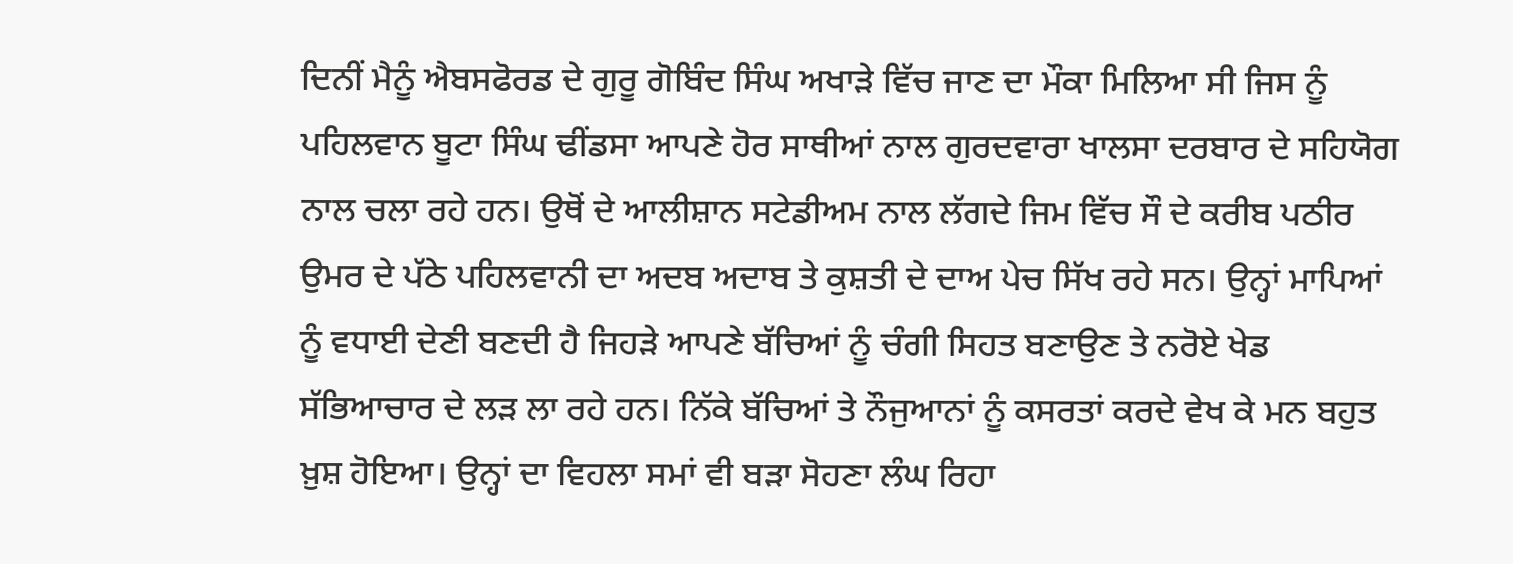ਦਿਨੀਂ ਮੈਨੂੰ ਐਬਸਫੋਰਡ ਦੇ ਗੁਰੂ ਗੋਬਿੰਦ ਸਿੰਘ ਅਖਾੜੇ ਵਿੱਚ ਜਾਣ ਦਾ ਮੌਕਾ ਮਿਲਿਆ ਸੀ ਜਿਸ ਨੂੰ ਪਹਿਲਵਾਨ ਬੂਟਾ ਸਿੰਘ ਢੀਂਡਸਾ ਆਪਣੇ ਹੋਰ ਸਾਥੀਆਂ ਨਾਲ ਗੁਰਦਵਾਰਾ ਖਾਲਸਾ ਦਰਬਾਰ ਦੇ ਸਹਿਯੋਗ ਨਾਲ ਚਲਾ ਰਹੇ ਹਨ। ਉਥੋਂ ਦੇ ਆਲੀਸ਼ਾਨ ਸਟੇਡੀਅਮ ਨਾਲ ਲੱਗਦੇ ਜਿਮ ਵਿੱਚ ਸੌ ਦੇ ਕਰੀਬ ਪਠੀਰ ਉਮਰ ਦੇ ਪੱਠੇ ਪਹਿਲਵਾਨੀ ਦਾ ਅਦਬ ਅਦਾਬ ਤੇ ਕੁਸ਼ਤੀ ਦੇ ਦਾਅ ਪੇਚ ਸਿੱਖ ਰਹੇ ਸਨ। ਉਨ੍ਹਾਂ ਮਾਪਿਆਂ ਨੂੰ ਵਧਾਈ ਦੇਣੀ ਬਣਦੀ ਹੈ ਜਿਹੜੇ ਆਪਣੇ ਬੱਚਿਆਂ ਨੂੰ ਚੰਗੀ ਸਿਹਤ ਬਣਾਉਣ ਤੇ ਨਰੋਏ ਖੇਡ ਸੱਭਿਆਚਾਰ ਦੇ ਲੜ ਲਾ ਰਹੇ ਹਨ। ਨਿੱਕੇ ਬੱਚਿਆਂ ਤੇ ਨੌਜੁਆਨਾਂ ਨੂੰ ਕਸਰਤਾਂ ਕਰਦੇ ਵੇਖ ਕੇ ਮਨ ਬਹੁਤ ਖ਼ੁਸ਼ ਹੋਇਆ। ਉਨ੍ਹਾਂ ਦਾ ਵਿਹਲਾ ਸਮਾਂ ਵੀ ਬੜਾ ਸੋਹਣਾ ਲੰਘ ਰਿਹਾ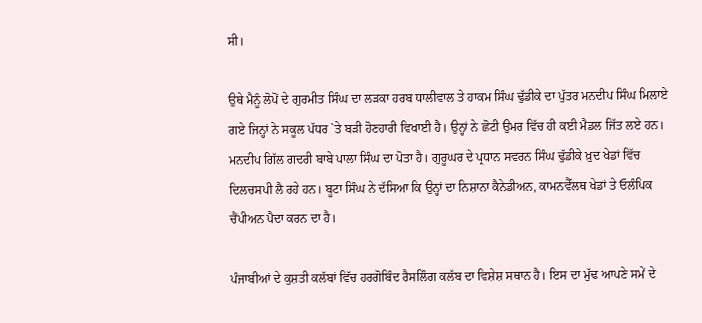ਸੀ।

ਉਥੇ ਮੈਨੂੰ ਲੋਪੋਂ ਦੇ ਗੁਰਮੀਤ ਸਿੰਘ ਦਾ ਲੜਕਾ ਹਰਬ ਧਾਲੀਵਾਲ ਤੇ ਹਾਕਮ ਸਿੰਘ ਢੁੱਡੀਕੇ ਦਾ ਪੁੱਤਰ ਮਨਦੀਪ ਸਿੰਘ ਮਿਲਾਏ ਗਏ ਜਿਨ੍ਹਾਂ ਨੇ ਸਕੂਲ ਪੱਧਰ `ਤੇ ਬੜੀ ਹੋਣਹਾਰੀ ਵਿਖਾਈ ਹੈ। ਉਨ੍ਹਾਂ ਨੇ ਛੋਟੀ ਉਮਰ ਵਿੱਚ ਹੀ ਕਈ ਮੈਡਲ ਜਿੱਤ ਲਏ ਹਨ। ਮਨਦੀਪ ਗਿੱਲ ਗਦਰੀ ਬਾਬੇ ਪਾਲਾ ਸਿੰਘ ਦਾ ਪੋਤਾ ਹੈ। ਗੁਰੂਘਰ ਦੇ ਪ੍ਰਧਾਨ ਸਵਰਨ ਸਿੰਘ ਢੁੱਡੀਕੇ ਖ਼ੁਦ ਖੇਡਾਂ ਵਿੱਚ ਦਿਲਚਸਪੀ ਲੈ ਰਹੇ ਹਨ। ਬੂਟਾ ਸਿੰਘ ਨੇ ਦੱਸਿਆ ਕਿ ਉਨ੍ਹਾਂ ਦਾ ਨਿਸ਼ਾਨਾ ਕੈਨੇਡੀਅਨ, ਕਾਮਨਵੈੱਲਥ ਖੇਡਾਂ ਤੇ ਓਲੰਪਿਕ ਚੈਂਪੀਅਨ ਪੈਦਾ ਕਰਨ ਦਾ ਹੈ।

ਪੰਜਾਬੀਆਂ ਦੇ ਕੁਸ਼ਤੀ ਕਲੱਬਾਂ ਵਿੱਚ ਹਰਗੋਬਿੰਦ ਰੈਸਲਿੰਗ ਕਲੱਬ ਦਾ ਵਿਸ਼ੇਸ਼ ਸਥਾਨ ਹੈ। ਇਸ ਦਾ ਮੁੱਢ ਆਪਣੇ ਸਮੇਂ ਦੇ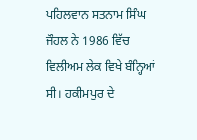ਪਹਿਲਵਾਨ ਸਤਨਾਮ ਸਿੰਘ ਜੌਹਲ ਨੇ 1986 ਵਿੱਚ ਵਿਲੀਅਮ ਲੇਕ ਵਿਖੇ ਬੰਨ੍ਹਿਆਂ ਸੀ। ਹਕੀਮਪੁਰ ਦੇ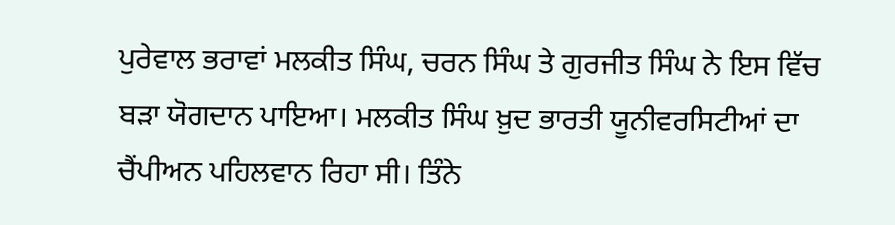ਪੁਰੇਵਾਲ ਭਰਾਵਾਂ ਮਲਕੀਤ ਸਿੰਘ, ਚਰਨ ਸਿੰਘ ਤੇ ਗੁਰਜੀਤ ਸਿੰਘ ਨੇ ਇਸ ਵਿੱਚ ਬੜਾ ਯੋਗਦਾਨ ਪਾਇਆ। ਮਲਕੀਤ ਸਿੰਘ ਖ਼ੁਦ ਭਾਰਤੀ ਯੂਨੀਵਰਸਿਟੀਆਂ ਦਾ ਚੈਂਪੀਅਨ ਪਹਿਲਵਾਨ ਰਿਹਾ ਸੀ। ਤਿੰਨੇ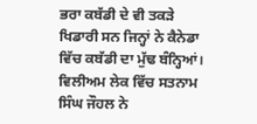ਭਰਾ ਕਬੱਡੀ ਦੇ ਵੀ ਤਕੜੇ ਖਿਡਾਰੀ ਸਨ ਜਿਨ੍ਹਾਂ ਨੇ ਕੈਨੇਡਾ ਵਿੱਚ ਕਬੱਡੀ ਦਾ ਮੁੱਢ ਬੰਨ੍ਹਿਆਂ। ਵਿਲੀਅਮ ਲੇਕ ਵਿੱਚ ਸਤਨਾਮ ਸਿੰਘ ਜੌਹਲ ਨੇ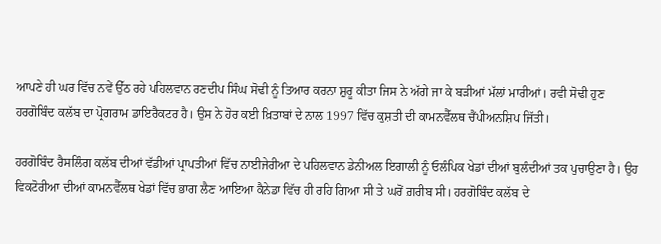ਆਪਣੇ ਹੀ ਘਰ ਵਿੱਚ ਨਵੇਂ ਉੱਠ ਰਹੇ ਪਹਿਲਵਾਨ ਰਣਦੀਪ ਸਿੰਘ ਸੋਢੀ ਨੂੰ ਤਿਆਰ ਕਰਨਾ ਸ਼ੁਰੂ ਕੀਤਾ ਜਿਸ ਨੇ ਅੱਗੇ ਜਾ ਕੇ ਬੜੀਆਂ ਮੱਲਾਂ ਮਾਰੀਆਂ। ਰਵੀ ਸੋਢੀ ਹੁਣ ਹਰਗੋਬਿੰਦ ਕਲੱਬ ਦਾ ਪ੍ਰੋਗਰਾਮ ਡਾਇਰੈਕਟਰ ਹੈ। ਉਸ ਨੇ ਹੋਰ ਕਈ ਖ਼ਿਤਾਬਾਂ ਦੇ ਨਾਲ 1997 ਵਿੱਚ ਕੁਸ਼ਤੀ ਦੀ ਕਾਮਨਵੈੱਲਥ ਚੈਂਪੀਅਨਸ਼ਿਪ ਜਿੱਤੀ।

ਹਰਗੋਬਿੰਦ ਰੈਸਲਿੰਗ ਕਲੱਬ ਦੀਆਂ ਵੱਡੀਆਂ ਪ੍ਰਾਪਤੀਆਂ ਵਿੱਚ ਨਾਈਜੇਰੀਆ ਦੇ ਪਹਿਲਵਾਨ ਡੇਨੀਅਲ ਇਗਾਲੀ ਨੂੰ ਓਲੰਪਿਕ ਖੇਡਾਂ ਦੀਆਂ ਬੁਲੰਦੀਆਂ ਤਕ ਪੁਚਾਉਣਾ ਹੈ। ਉਹ ਵਿਕਟੋਰੀਆ ਦੀਆਂ ਕਾਮਨਵੈੱਲਥ ਖੇਡਾਂ ਵਿੱਚ ਭਾਗ ਲੈਣ ਆਇਆ ਕੈਨੇਡਾ ਵਿੱਚ ਹੀ ਰਹਿ ਗਿਆ ਸੀ ਤੇ ਘਰੋਂ ਗ਼ਰੀਬ ਸੀ। ਹਰਗੋਬਿੰਦ ਕਲੱਬ ਦੇ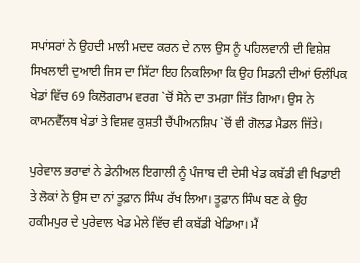ਸਪਾਂਸਰਾਂ ਨੇ ਉਹਦੀ ਮਾਲੀ ਮਦਦ ਕਰਨ ਦੇ ਨਾਲ ਉਸ ਨੂੰ ਪਹਿਲਵਾਨੀ ਦੀ ਵਿਸ਼ੇਸ਼ ਸਿਖਲਾਈ ਦੁਆਈ ਜਿਸ ਦਾ ਸਿੱਟਾ ਇਹ ਨਿਕਲਿਆ ਕਿ ਉਹ ਸਿਡਨੀ ਦੀਆਂ ਓਲੰਪਿਕ ਖੇਡਾਂ ਵਿੱਚ 69 ਕਿਲੋਗਰਾਮ ਵਰਗ `ਚੋਂ ਸੋਨੇ ਦਾ ਤਮਗ਼ਾ ਜਿੱਤ ਗਿਆ। ਉਸ ਨੇ ਕਾਮਨਵੈੱਲਥ ਖੇਡਾਂ ਤੇ ਵਿਸ਼ਵ ਕੁਸ਼ਤੀ ਚੈਂਪੀਅਨਸ਼ਿਪ `ਚੋਂ ਵੀ ਗੋਲਡ ਮੈਡਲ ਜਿੱਤੇ।

ਪੁਰੇਵਾਲ ਭਰਾਵਾਂ ਨੇ ਡੇਨੀਅਲ ਇਗਾਲੀ ਨੂੰ ਪੰਜਾਬ ਦੀ ਦੇਸੀ ਖੇਡ ਕਬੱਡੀ ਵੀ ਖਿਡਾਈ ਤੇ ਲੋਕਾਂ ਨੇ ਉਸ ਦਾ ਨਾਂ ਤੂਫ਼ਾਨ ਸਿੰਘ ਰੱਖ ਲਿਆ। ਤੂਫ਼ਾਨ ਸਿੰਘ ਬਣ ਕੇ ਉਹ ਹਕੀਮਪੁਰ ਦੇ ਪੁਰੇਵਾਲ ਖੇਡ ਮੇਲੇ ਵਿੱਚ ਵੀ ਕਬੱਡੀ ਖੇਡਿਆ। ਮੈਂ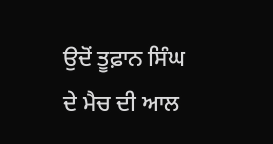ਉਦੋਂ ਤੂਫ਼ਾਨ ਸਿੰਘ ਦੇ ਮੈਚ ਦੀ ਆਲ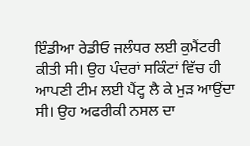ਇੰਡੀਆ ਰੇਡੀਓ ਜਲੰਧਰ ਲਈ ਕੁਮੈਂਟਰੀ ਕੀਤੀ ਸੀ। ਉਹ ਪੰਦਰਾਂ ਸਕਿੰਟਾਂ ਵਿੱਚ ਹੀ ਆਪਣੀ ਟੀਮ ਲਈ ਪੈਂਟ੍ਹ ਲੈ ਕੇ ਮੁੜ ਆਉਂਦਾ ਸੀ। ਉਹ ਅਫਰੀਕੀ ਨਸਲ ਦਾ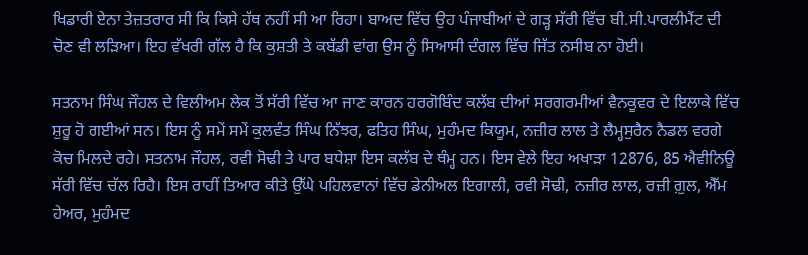ਖਿਡਾਰੀ ਏਨਾ ਤੇਜ਼ਤਰਾਰ ਸੀ ਕਿ ਕਿਸੇ ਹੱਥ ਨਹੀਂ ਸੀ ਆ ਰਿਹਾ। ਬਾਅਦ ਵਿੱਚ ਉਹ ਪੰਜਾਬੀਆਂ ਦੇ ਗੜ੍ਹ ਸੱਰੀ ਵਿੱਚ ਬੀ.ਸੀ.ਪਾਰਲੀਮੈਂਟ ਦੀ ਚੋਣ ਵੀ ਲੜਿਆ। ਇਹ ਵੱਖਰੀ ਗੱਲ ਹੈ ਕਿ ਕੁਸ਼ਤੀ ਤੇ ਕਬੱਡੀ ਵਾਂਗ ਉਸ ਨੂੰ ਸਿਆਸੀ ਦੰਗਲ ਵਿੱਚ ਜਿੱਤ ਨਸੀਬ ਨਾ ਹੋਈ।

ਸਤਨਾਮ ਸਿੰਘ ਜੌਹਲ ਦੇ ਵਿਲੀਅਮ ਲੇਕ ਤੋਂ ਸੱਰੀ ਵਿੱਚ ਆ ਜਾਣ ਕਾਰਨ ਹਰਗੋਬਿੰਦ ਕਲੱਬ ਦੀਆਂ ਸਰਗਰਮੀਆਂ ਵੈਨਕੂਵਰ ਦੇ ਇਲਾਕੇ ਵਿੱਚ ਸ਼ੁਰੂ ਹੋ ਗਈਆਂ ਸਨ। ਇਸ ਨੂੰ ਸਮੇਂ ਸਮੇਂ ਕੁਲਵੰਤ ਸਿੰਘ ਨਿੱਝਰ, ਫਤਿਹ ਸਿੰਘ, ਮੁਹੰਮਦ ਕਿਯੂਮ, ਨਜ਼ੀਰ ਲਾਲ ਤੇ ਲੈਮ੍ਹਸੁਰੈਨ ਨੈਡਲ ਵਰਗੇ ਕੋਚ ਮਿਲਦੇ ਰਹੇ। ਸਤਨਾਮ ਜੌਹਲ, ਰਵੀ ਸੋਢੀ ਤੇ ਪਾਰ ਬਧੇਸ਼ਾ ਇਸ ਕਲੱਬ ਦੇ ਥੰਮ੍ਹ ਹਨ। ਇਸ ਵੇਲੇ ਇਹ ਅਖਾੜਾ 12876, 85 ਐਵੀਨਿਊ ਸੱਰੀ ਵਿੱਚ ਚੱਲ ਰਿਹੈ। ਇਸ ਰਾਹੀਂ ਤਿਆਰ ਕੀਤੇ ਉੱਘੇ ਪਹਿਲਵਾਨਾਂ ਵਿੱਚ ਡੇਨੀਅਲ ਇਗਾਲੀ, ਰਵੀ ਸੋਢੀ, ਨਜ਼ੀਰ ਲਾਲ, ਰਜ਼ੀ ਗ਼ੁਲ, ਐੱਮ ਹੇਅਰ, ਮੁਹੰਮਦ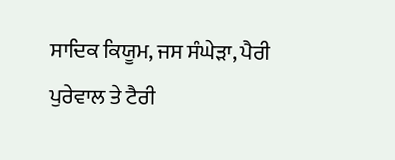ਸਾਦਿਕ ਕਿਯੂਮ, ਜਸ ਸੰਘੇੜਾ, ਪੈਰੀ ਪੁਰੇਵਾਲ ਤੇ ਟੈਰੀ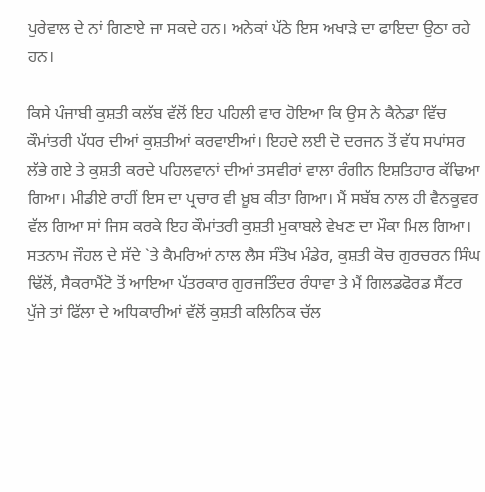ਪੁਰੇਵਾਲ ਦੇ ਨਾਂ ਗਿਣਾਏ ਜਾ ਸਕਦੇ ਹਨ। ਅਨੇਕਾਂ ਪੱਠੇ ਇਸ ਅਖਾੜੇ ਦਾ ਫਾਇਦਾ ਉਠਾ ਰਹੇ ਹਨ।

ਕਿਸੇ ਪੰਜਾਬੀ ਕੁਸ਼ਤੀ ਕਲੱਬ ਵੱਲੋਂ ਇਹ ਪਹਿਲੀ ਵਾਰ ਹੋਇਆ ਕਿ ਉਸ ਨੇ ਕੈਨੇਡਾ ਵਿੱਚ ਕੌਮਾਂਤਰੀ ਪੱਧਰ ਦੀਆਂ ਕੁਸ਼ਤੀਆਂ ਕਰਵਾਈਆਂ। ਇਹਦੇ ਲਈ ਦੋ ਦਰਜਨ ਤੋਂ ਵੱਧ ਸਪਾਂਸਰ ਲੱਭੇ ਗਏ ਤੇ ਕੁਸ਼ਤੀ ਕਰਦੇ ਪਹਿਲਵਾਨਾਂ ਦੀਆਂ ਤਸਵੀਰਾਂ ਵਾਲਾ ਰੰਗੀਨ ਇਸ਼ਤਿਹਾਰ ਕੱਢਿਆ ਗਿਆ। ਮੀਡੀਏ ਰਾਹੀਂ ਇਸ ਦਾ ਪ੍ਰਚਾਰ ਵੀ ਖ਼ੂਬ ਕੀਤਾ ਗਿਆ। ਮੈਂ ਸਬੱਬ ਨਾਲ ਹੀ ਵੈਨਕੂਵਰ ਵੱਲ ਗਿਆ ਸਾਂ ਜਿਸ ਕਰਕੇ ਇਹ ਕੌਮਾਂਤਰੀ ਕੁਸ਼ਤੀ ਮੁਕਾਬਲੇ ਵੇਖਣ ਦਾ ਮੌਕਾ ਮਿਲ ਗਿਆ। ਸਤਨਾਮ ਜੌਹਲ ਦੇ ਸੱਦੇ `ਤੇ ਕੈਮਰਿਆਂ ਨਾਲ ਲੈਸ ਸੰਤੋਖ ਮੰਡੇਰ, ਕੁਸ਼ਤੀ ਕੋਚ ਗੁਰਚਰਨ ਸਿੰਘ ਢਿੱਲੋਂ, ਸੈਕਰਾਮੈਂਟੋ ਤੋਂ ਆਇਆ ਪੱਤਰਕਾਰ ਗੁਰਜਤਿੰਦਰ ਰੰਧਾਵਾ ਤੇ ਮੈਂ ਗਿਲਡਫੋਰਡ ਸੈਂਟਰ ਪੁੱਜੇ ਤਾਂ ਫਿੱਲਾ ਦੇ ਅਧਿਕਾਰੀਆਂ ਵੱਲੋਂ ਕੁਸ਼ਤੀ ਕਲਿਨਿਕ ਚੱਲ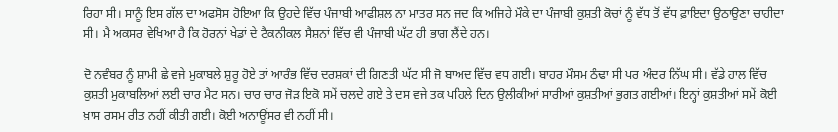ਰਿਹਾ ਸੀ। ਸਾਨੂੰ ਇਸ ਗੱਲ ਦਾ ਅਫਸੋਸ ਹੋਇਆ ਕਿ ਉਹਦੇ ਵਿੱਚ ਪੰਜਾਬੀ ਆਫੀਸ਼ਲ ਨਾ ਮਾਤਰ ਸਨ ਜਦ ਕਿ ਅਜਿਹੇ ਮੌਕੇ ਦਾ ਪੰਜਾਬੀ ਕੁਸ਼ਤੀ ਕੋਚਾਂ ਨੂੰ ਵੱਧ ਤੋਂ ਵੱਧ ਫ਼ਾਇਦਾ ਉਠਾਉਣਾ ਚਾਹੀਦਾ ਸੀ। ਮੈ ਅਕਸਰ ਵੇਖਿਆ ਹੈ ਕਿ ਹੋਰਨਾਂ ਖੇਡਾਂ ਦੇ ਟੈਕਨੀਕਲ ਸੈਸ਼ਨਾਂ ਵਿੱਚ ਵੀ ਪੰਜਾਬੀ ਘੱਟ ਹੀ ਭਾਗ ਲੈਂਦੇ ਹਨ।

ਦੋ ਨਵੰਬਰ ਨੂੰ ਸ਼ਾਮੀ ਛੇ ਵਜੇ ਮੁਕਾਬਲੇ ਸ਼ੁਰੂ ਹੋਏ ਤਾਂ ਆਰੰਭ ਵਿੱਚ ਦਰਸ਼ਕਾਂ ਦੀ ਗਿਣਤੀ ਘੱਟ ਸੀ ਜੋ ਬਾਅਦ ਵਿੱਚ ਵਧ ਗਈ। ਬਾਹਰ ਮੌਸਮ ਠੰਢਾ ਸੀ ਪਰ ਅੰਦਰ ਨਿੱਘ ਸੀ। ਵੱਡੇ ਹਾਲ ਵਿੱਚ ਕੁਸ਼ਤੀ ਮੁਕਾਬਲਿਆਂ ਲਈ ਚਾਰ ਮੈਟ ਸਨ। ਚਾਰ ਚਾਰ ਜੋੜ ਇਕੋ ਸਮੇਂ ਚਲਦੇ ਗਏ ਤੇ ਦਸ ਵਜੇ ਤਕ ਪਹਿਲੇ ਦਿਨ ਉਲੀਕੀਆਂ ਸਾਰੀਆਂ ਕੁਸ਼ਤੀਆਂ ਭੁਗਤ ਗਈਆਂ। ਇਨ੍ਹਾਂ ਕੁਸ਼ਤੀਆਂ ਸਮੇਂ ਕੋਈ ਖ਼ਾਸ ਰਸਮ ਰੀਤ ਨਹੀਂ ਕੀਤੀ ਗਈ। ਕੋਈ ਅਨਾਊਂਸਰ ਵੀ ਨਹੀਂ ਸੀ।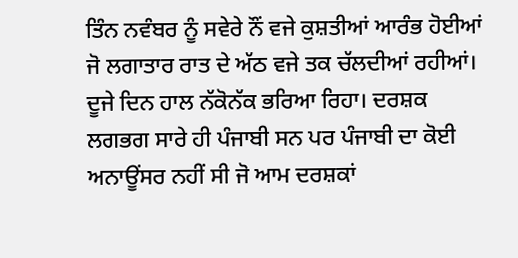ਤਿੰਨ ਨਵੰਬਰ ਨੂੰ ਸਵੇਰੇ ਨੌਂ ਵਜੇ ਕੁਸ਼ਤੀਆਂ ਆਰੰਭ ਹੋਈਆਂ ਜੋ ਲਗਾਤਾਰ ਰਾਤ ਦੇ ਅੱਠ ਵਜੇ ਤਕ ਚੱਲਦੀਆਂ ਰਹੀਆਂ। ਦੂਜੇ ਦਿਨ ਹਾਲ ਨੱਕੋਨੱਕ ਭਰਿਆ ਰਿਹਾ। ਦਰਸ਼ਕ ਲਗਭਗ ਸਾਰੇ ਹੀ ਪੰਜਾਬੀ ਸਨ ਪਰ ਪੰਜਾਬੀ ਦਾ ਕੋਈ ਅਨਾਊਂਸਰ ਨਹੀਂ ਸੀ ਜੋ ਆਮ ਦਰਸ਼ਕਾਂ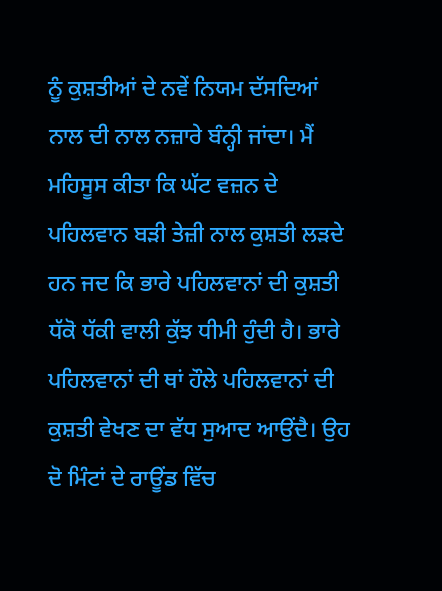ਨੂੰ ਕੁਸ਼ਤੀਆਂ ਦੇ ਨਵੇਂ ਨਿਯਮ ਦੱਸਦਿਆਂ ਨਾਲ ਦੀ ਨਾਲ ਨਜ਼ਾਰੇ ਬੰਨ੍ਹੀ ਜਾਂਦਾ। ਮੈਂ ਮਹਿਸੂਸ ਕੀਤਾ ਕਿ ਘੱਟ ਵਜ਼ਨ ਦੇ ਪਹਿਲਵਾਨ ਬੜੀ ਤੇਜ਼ੀ ਨਾਲ ਕੁਸ਼ਤੀ ਲੜਦੇ ਹਨ ਜਦ ਕਿ ਭਾਰੇ ਪਹਿਲਵਾਨਾਂ ਦੀ ਕੁਸ਼ਤੀ ਧੱਕੋ ਧੱਕੀ ਵਾਲੀ ਕੁੱਝ ਧੀਮੀ ਹੁੰਦੀ ਹੈ। ਭਾਰੇ ਪਹਿਲਵਾਨਾਂ ਦੀ ਥਾਂ ਹੌਲੇ ਪਹਿਲਵਾਨਾਂ ਦੀ ਕੁਸ਼ਤੀ ਵੇਖਣ ਦਾ ਵੱਧ ਸੁਆਦ ਆਉਂਦੈ। ਉਹ ਦੋ ਮਿੰਟਾਂ ਦੇ ਰਾਊਂਡ ਵਿੱਚ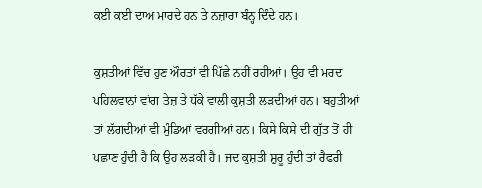ਕਈ ਕਈ ਦਾਅ ਮਾਰਦੇ ਹਨ ਤੇ ਨਜ਼ਾਰਾ ਬੰਨ੍ਹ ਦਿੰਦੇ ਹਨ।

ਕੁਸ਼ਤੀਆਂ ਵਿੱਚ ਹੁਣ ਔਰਤਾਂ ਵੀ ਪਿੱਛੇ ਨਹੀਂ ਰਹੀਆਂ। ਉਹ ਵੀ ਮਰਦ ਪਹਿਲਵਾਨਾਂ ਵਾਂਗ ਤੇਜ਼ ਤੇ ਧੱਕੇ ਵਾਲੀ ਕੁਸ਼ਤੀ ਲੜਦੀਆਂ ਹਨ। ਬਹੁਤੀਆਂ ਤਾਂ ਲੱਗਦੀਆਂ ਵੀ ਮੁੰਡਿਆਂ ਵਰਗੀਆਂ ਹਨ। ਕਿਸੇ ਕਿਸੇ ਦੀ ਗੁੱਤ ਤੋਂ ਹੀ ਪਛਾਣ ਹੁੰਦੀ ਹੈ ਕਿ ਉਹ ਲੜਕੀ ਹੈ। ਜਦ ਕੁਸ਼ਤੀ ਸ਼ੁਰੂ ਹੁੰਦੀ ਤਾਂ ਰੈਫਰੀ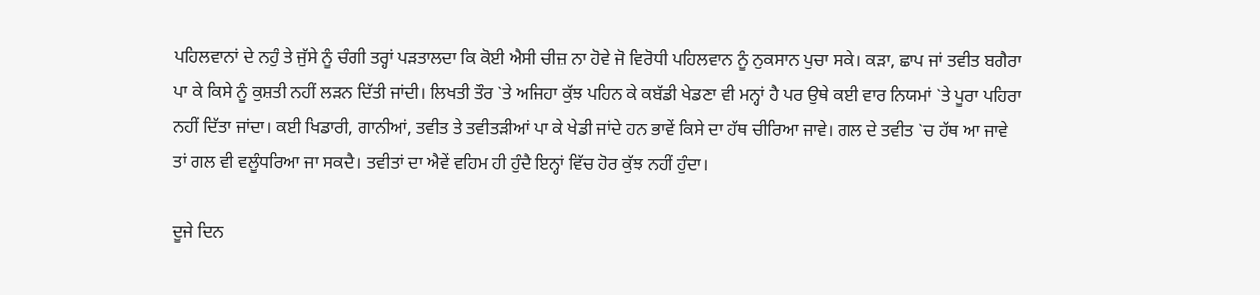ਪਹਿਲਵਾਨਾਂ ਦੇ ਨਹੁੰ ਤੇ ਜੁੱਸੇ ਨੂੰ ਚੰਗੀ ਤਰ੍ਹਾਂ ਪੜਤਾਲਦਾ ਕਿ ਕੋਈ ਐਸੀ ਚੀਜ਼ ਨਾ ਹੋਵੇ ਜੋ ਵਿਰੋਧੀ ਪਹਿਲਵਾਨ ਨੂੰ ਨੁਕਸਾਨ ਪੁਚਾ ਸਕੇ। ਕੜਾ, ਛਾਪ ਜਾਂ ਤਵੀਤ ਬਗੈਰਾ ਪਾ ਕੇ ਕਿਸੇ ਨੂੰ ਕੁਸ਼ਤੀ ਨਹੀਂ ਲੜਨ ਦਿੱਤੀ ਜਾਂਦੀ। ਲਿਖਤੀ ਤੌਰ `ਤੇ ਅਜਿਹਾ ਕੁੱਝ ਪਹਿਨ ਕੇ ਕਬੱਡੀ ਖੇਡਣਾ ਵੀ ਮਨ੍ਹਾਂ ਹੈ ਪਰ ਉਥੇ ਕਈ ਵਾਰ ਨਿਯਮਾਂ `ਤੇ ਪੂਰਾ ਪਹਿਰਾ ਨਹੀਂ ਦਿੱਤਾ ਜਾਂਦਾ। ਕਈ ਖਿਡਾਰੀ, ਗਾਨੀਆਂ, ਤਵੀਤ ਤੇ ਤਵੀਤੜੀਆਂ ਪਾ ਕੇ ਖੇਡੀ ਜਾਂਦੇ ਹਨ ਭਾਵੇਂ ਕਿਸੇ ਦਾ ਹੱਥ ਚੀਰਿਆ ਜਾਵੇ। ਗਲ ਦੇ ਤਵੀਤ `ਚ ਹੱਥ ਆ ਜਾਵੇ ਤਾਂ ਗਲ ਵੀ ਵਲੂੰਧਰਿਆ ਜਾ ਸਕਦੈ। ਤਵੀਤਾਂ ਦਾ ਐਵੇਂ ਵਹਿਮ ਹੀ ਹੁੰਦੈ ਇਨ੍ਹਾਂ ਵਿੱਚ ਹੋਰ ਕੁੱਝ ਨਹੀਂ ਹੁੰਦਾ।

ਦੂਜੇ ਦਿਨ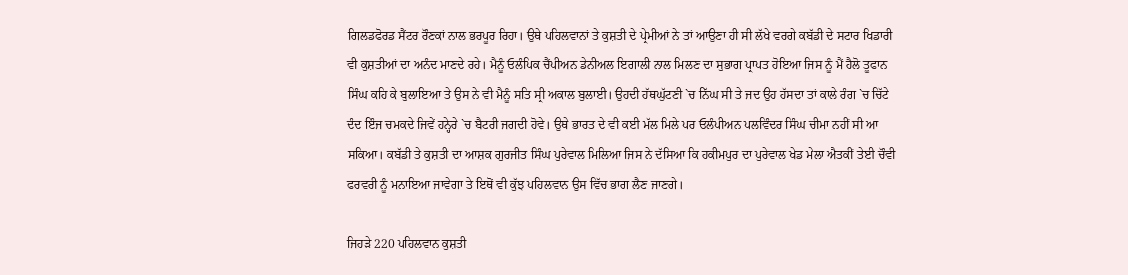ਗਿਲਡਫੋਰਡ ਸੈਂਟਰ ਰੌਣਕਾਂ ਨਾਲ ਭਰਪੂਰ ਰਿਹਾ। ਉਥੇ ਪਹਿਲਵਾਨਾਂ ਤੇ ਕੁਸ਼ਤੀ ਦੇ ਪ੍ਰੇਮੀਆਂ ਨੇ ਤਾਂ ਆਉਣਾ ਹੀ ਸੀ ਲੱਖੇ ਵਰਗੇ ਕਬੱਡੀ ਦੇ ਸਟਾਰ ਖਿਡਾਰੀ ਵੀ ਕੁਸ਼ਤੀਆਂ ਦਾ ਅਨੰਦ ਮਾਣਦੇ ਰਹੇ। ਮੈਨੂੰ ਓਲੰਪਿਕ ਚੈਂਪੀਅਨ ਡੇਨੀਅਲ ਇਗਾਲੀ ਨਾਲ ਮਿਲਣ ਦਾ ਸੁਭਾਗ ਪ੍ਰਾਪਤ ਹੋਇਆ ਜਿਸ ਨੂੰ ਮੈਂ ਹੈਲੋ ਤੂਫਾਨ ਸਿੰਘ ਕਹਿ ਕੇ ਬੁਲਾਇਆ ਤੇ ਉਸ ਨੇ ਵੀ ਮੈਨੂੰ ਸਤਿ ਸ੍ਰੀ ਅਕਾਲ ਬੁਲਾਈ। ਉਹਦੀ ਹੱਥਘੁੱਟਣੀ `ਚ ਨਿੱਘ ਸੀ ਤੇ ਜਦ ਉਹ ਹੱਸਦਾ ਤਾਂ ਕਾਲੇ ਰੰਗ `ਚ ਚਿੱਟੇ ਦੰਦ ਇੰਜ ਚਮਕਦੇ ਜਿਵੇਂ ਹਨ੍ਹੇਰੇ `ਚ ਬੈਟਰੀ ਜਗਦੀ ਹੋਵੇ। ਉਥੇ ਭਾਰਤ ਦੇ ਵੀ ਕਈ ਮੱਲ ਮਿਲੇ ਪਰ ਓਲੰਪੀਅਨ ਪਲਵਿੰਦਰ ਸਿੰਘ ਚੀਮਾ ਨਹੀਂ ਸੀ ਆ ਸਕਿਆ। ਕਬੱਡੀ ਤੇ ਕੁਸ਼ਤੀ ਦਾ ਆਸ਼ਕ ਗੁਰਜੀਤ ਸਿੰਘ ਪੁਰੇਵਾਲ ਮਿਲਿਆ ਜਿਸ ਨੇ ਦੱਸਿਆ ਕਿ ਹਕੀਮਪੁਰ ਦਾ ਪੁਰੇਵਾਲ ਖੇਡ ਮੇਲਾ ਐਤਕੀਂ ਤੇਈ ਚੌਵੀ ਫਰਵਰੀ ਨੂੰ ਮਨਾਇਆ ਜਾਵੇਗਾ ਤੇ ਇਥੋਂ ਵੀ ਕੁੱਝ ਪਹਿਲਵਾਨ ਉਸ ਵਿੱਚ ਭਾਗ ਲੈਣ ਜਾਣਗੇ।

ਜਿਹੜੇ 220 ਪਹਿਲਵਾਨ ਕੁਸ਼ਤੀ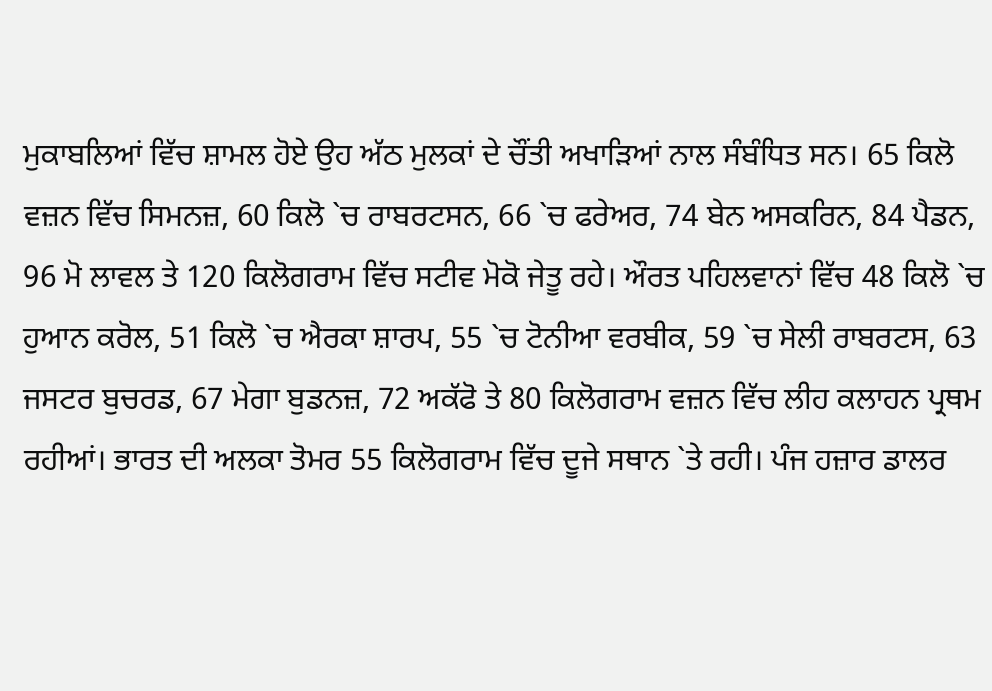ਮੁਕਾਬਲਿਆਂ ਵਿੱਚ ਸ਼ਾਮਲ ਹੋਏ ਉਹ ਅੱਠ ਮੁਲਕਾਂ ਦੇ ਚੌਂਤੀ ਅਖਾੜਿਆਂ ਨਾਲ ਸੰਬੰਧਿਤ ਸਨ। 65 ਕਿਲੋ ਵਜ਼ਨ ਵਿੱਚ ਸਿਮਨਜ਼, 60 ਕਿਲੋ `ਚ ਰਾਬਰਟਸਨ, 66 `ਚ ਫਰੇਅਰ, 74 ਬੇਨ ਅਸਕਰਿਨ, 84 ਪੈਡਨ, 96 ਮੋ ਲਾਵਲ ਤੇ 120 ਕਿਲੋਗਰਾਮ ਵਿੱਚ ਸਟੀਵ ਮੋਕੋ ਜੇਤੂ ਰਹੇ। ਔਰਤ ਪਹਿਲਵਾਨਾਂ ਵਿੱਚ 48 ਕਿਲੋ `ਚ ਹੁਆਨ ਕਰੋਲ, 51 ਕਿਲੋ `ਚ ਐਰਕਾ ਸ਼ਾਰਪ, 55 `ਚ ਟੋਨੀਆ ਵਰਬੀਕ, 59 `ਚ ਸੇਲੀ ਰਾਬਰਟਸ, 63 ਜਸਟਰ ਬੁਚਰਡ, 67 ਮੇਗਾ ਬੁਡਨਜ਼, 72 ਅਕੱਫੋ ਤੇ 80 ਕਿਲੋਗਰਾਮ ਵਜ਼ਨ ਵਿੱਚ ਲੀਹ ਕਲਾਹਨ ਪ੍ਰਥਮ ਰਹੀਆਂ। ਭਾਰਤ ਦੀ ਅਲਕਾ ਤੋਮਰ 55 ਕਿਲੋਗਰਾਮ ਵਿੱਚ ਦੂਜੇ ਸਥਾਨ `ਤੇ ਰਹੀ। ਪੰਜ ਹਜ਼ਾਰ ਡਾਲਰ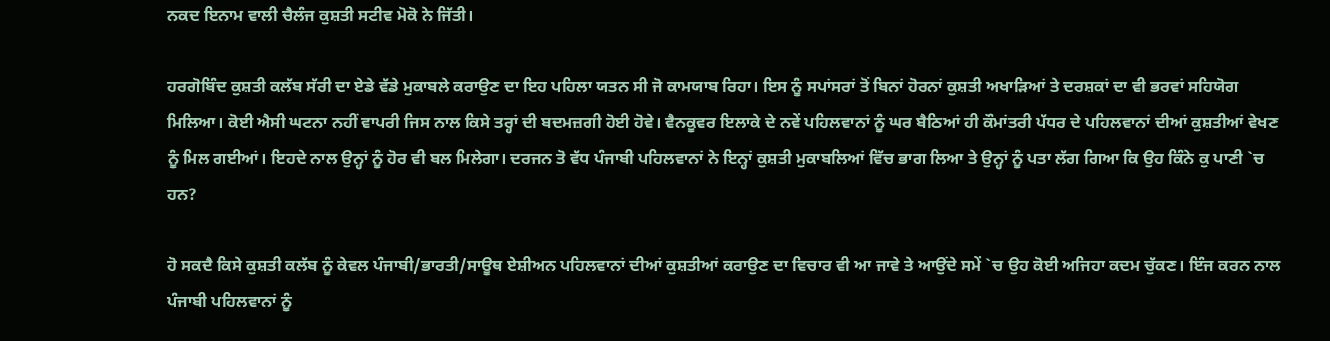ਨਕਦ ਇਨਾਮ ਵਾਲੀ ਚੈਲੰਜ ਕੁਸ਼ਤੀ ਸਟੀਵ ਮੋਕੋ ਨੇ ਜਿੱਤੀ।

ਹਰਗੋਬਿੰਦ ਕੁਸ਼ਤੀ ਕਲੱਬ ਸੱਰੀ ਦਾ ਏਡੇ ਵੱਡੇ ਮੁਕਾਬਲੇ ਕਰਾਉਣ ਦਾ ਇਹ ਪਹਿਲਾ ਯਤਨ ਸੀ ਜੋ ਕਾਮਯਾਬ ਰਿਹਾ। ਇਸ ਨੂੰ ਸਪਾਂਸਰਾਂ ਤੋਂ ਬਿਨਾਂ ਹੋਰਨਾਂ ਕੁਸ਼ਤੀ ਅਖਾੜਿਆਂ ਤੇ ਦਰਸ਼ਕਾਂ ਦਾ ਵੀ ਭਰਵਾਂ ਸਹਿਯੋਗ ਮਿਲਿਆ। ਕੋਈ ਐਸੀ ਘਟਨਾ ਨਹੀਂ ਵਾਪਰੀ ਜਿਸ ਨਾਲ ਕਿਸੇ ਤਰ੍ਹਾਂ ਦੀ ਬਦਮਜ਼ਗੀ ਹੋਈ ਹੋਵੇ। ਵੈਨਕੂਵਰ ਇਲਾਕੇ ਦੇ ਨਵੇਂ ਪਹਿਲਵਾਨਾਂ ਨੂੰ ਘਰ ਬੈਠਿਆਂ ਹੀ ਕੌਮਾਂਤਰੀ ਪੱਧਰ ਦੇ ਪਹਿਲਵਾਨਾਂ ਦੀਆਂ ਕੁਸ਼ਤੀਆਂ ਵੇਖਣ ਨੂੰ ਮਿਲ ਗਈਆਂ। ਇਹਦੇ ਨਾਲ ਉਨ੍ਹਾਂ ਨੂੰ ਹੋਰ ਵੀ ਬਲ ਮਿਲੇਗਾ। ਦਰਜਨ ਤੋ ਵੱਧ ਪੰਜਾਬੀ ਪਹਿਲਵਾਨਾਂ ਨੇ ਇਨ੍ਹਾਂ ਕੁਸ਼ਤੀ ਮੁਕਾਬਲਿਆਂ ਵਿੱਚ ਭਾਗ ਲਿਆ ਤੇ ਉਨ੍ਹਾਂ ਨੂੰ ਪਤਾ ਲੱਗ ਗਿਆ ਕਿ ਉਹ ਕਿੰਨੇ ਕੁ ਪਾਣੀ `ਚ ਹਨ?

ਹੋ ਸਕਦੈ ਕਿਸੇ ਕੁਸ਼ਤੀ ਕਲੱਬ ਨੂੰ ਕੇਵਲ ਪੰਜਾਬੀ/ਭਾਰਤੀ/ਸਾਊਥ ਏਸ਼ੀਅਨ ਪਹਿਲਵਾਨਾਂ ਦੀਆਂ ਕੁਸ਼ਤੀਆਂ ਕਰਾਉਣ ਦਾ ਵਿਚਾਰ ਵੀ ਆ ਜਾਵੇ ਤੇ ਆਉਂਦੇ ਸਮੇਂ `ਚ ਉਹ ਕੋਈ ਅਜਿਹਾ ਕਦਮ ਚੁੱਕਣ। ਇੰਜ ਕਰਨ ਨਾਲ ਪੰਜਾਬੀ ਪਹਿਲਵਾਨਾਂ ਨੂੰ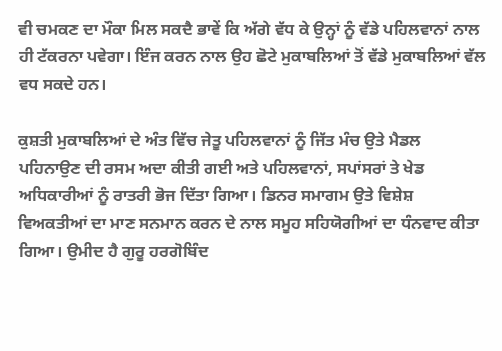ਵੀ ਚਮਕਣ ਦਾ ਮੌਕਾ ਮਿਲ ਸਕਦੈ ਭਾਵੇਂ ਕਿ ਅੱਗੇ ਵੱਧ ਕੇ ਉਨ੍ਹਾਂ ਨੂੰ ਵੱਡੇ ਪਹਿਲਵਾਨਾਂ ਨਾਲ ਹੀ ਟੱਕਰਨਾ ਪਵੇਗਾ। ਇੰਜ ਕਰਨ ਨਾਲ ਉਹ ਛੋਟੇ ਮੁਕਾਬਲਿਆਂ ਤੋਂ ਵੱਡੇ ਮੁਕਾਬਲਿਆਂ ਵੱਲ ਵਧ ਸਕਦੇ ਹਨ।

ਕੁਸ਼ਤੀ ਮੁਕਾਬਲਿਆਂ ਦੇ ਅੰਤ ਵਿੱਚ ਜੇਤੂ ਪਹਿਲਵਾਨਾਂ ਨੂੰ ਜਿੱਤ ਮੰਚ ਉਤੇ ਮੈਡਲ ਪਹਿਨਾਉਣ ਦੀ ਰਸਮ ਅਦਾ ਕੀਤੀ ਗਈ ਅਤੇ ਪਹਿਲਵਾਨਾਂ, ਸਪਾਂਸਰਾਂ ਤੇ ਖੇਡ ਅਧਿਕਾਰੀਆਂ ਨੂੰ ਰਾਤਰੀ ਭੋਜ ਦਿੱਤਾ ਗਿਆ। ਡਿਨਰ ਸਮਾਗਮ ਉਤੇ ਵਿਸ਼ੇਸ਼ ਵਿਅਕਤੀਆਂ ਦਾ ਮਾਣ ਸਨਮਾਨ ਕਰਨ ਦੇ ਨਾਲ ਸਮੂਹ ਸਹਿਯੋਗੀਆਂ ਦਾ ਧੰਨਵਾਦ ਕੀਤਾ ਗਿਆ। ਉਮੀਦ ਹੈ ਗੁਰੂ ਹਰਗੋਬਿੰਦ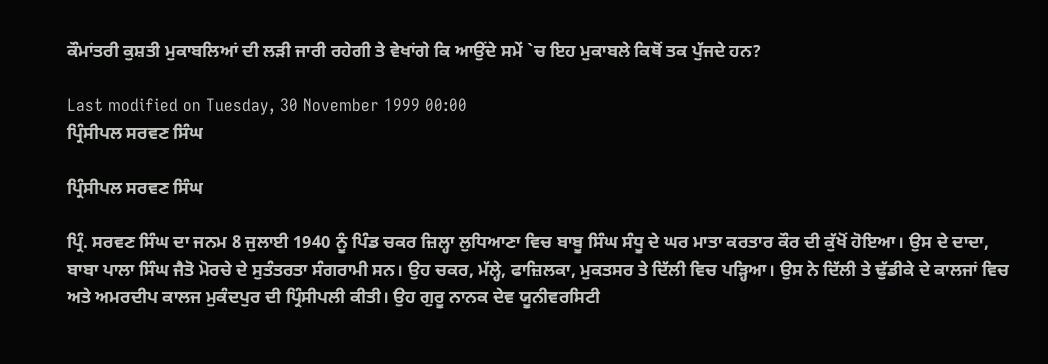ਕੌਮਾਂਤਰੀ ਕੁਸ਼ਤੀ ਮੁਕਾਬਲਿਆਂ ਦੀ ਲੜੀ ਜਾਰੀ ਰਹੇਗੀ ਤੇ ਵੇਖਾਂਗੇ ਕਿ ਆਉਂਦੇ ਸਮੇਂ `ਚ ਇਹ ਮੁਕਾਬਲੇ ਕਿਥੋਂ ਤਕ ਪੁੱਜਦੇ ਹਨ?

Last modified on Tuesday, 30 November 1999 00:00
ਪ੍ਰਿੰਸੀਪਲ ਸਰਵਣ ਸਿੰਘ

ਪ੍ਰਿੰਸੀਪਲ ਸਰਵਣ ਸਿੰਘ

ਪ੍ਰਿੰ. ਸਰਵਣ ਸਿੰਘ ਦਾ ਜਨਮ 8 ਜੁਲਾਈ 1940 ਨੂੰ ਪਿੰਡ ਚਕਰ ਜ਼ਿਲ੍ਹਾ ਲੁਧਿਆਣਾ ਵਿਚ ਬਾਬੂ ਸਿੰਘ ਸੰਧੂ ਦੇ ਘਰ ਮਾਤਾ ਕਰਤਾਰ ਕੌਰ ਦੀ ਕੁੱਖੋਂ ਹੋਇਆ। ਉਸ ਦੇ ਦਾਦਾ, ਬਾਬਾ ਪਾਲਾ ਸਿੰਘ ਜੈਤੋ ਮੋਰਚੇ ਦੇ ਸੁਤੰਤਰਤਾ ਸੰਗਰਾਮੀ ਸਨ। ਉਹ ਚਕਰ, ਮੱਲ੍ਹੇ, ਫਾਜ਼ਿਲਕਾ, ਮੁਕਤਸਰ ਤੇ ਦਿੱਲੀ ਵਿਚ ਪੜ੍ਹਿਆ। ਉਸ ਨੇ ਦਿੱਲੀ ਤੇ ਢੁੱਡੀਕੇ ਦੇ ਕਾਲਜਾਂ ਵਿਚ ਅਤੇ ਅਮਰਦੀਪ ਕਾਲਜ ਮੁਕੰਦਪੁਰ ਦੀ ਪ੍ਰਿੰਸੀਪਲੀ ਕੀਤੀ। ਉਹ ਗੁਰੂ ਨਾਨਕ ਦੇਵ ਯੂਨੀਵਰਸਿਟੀ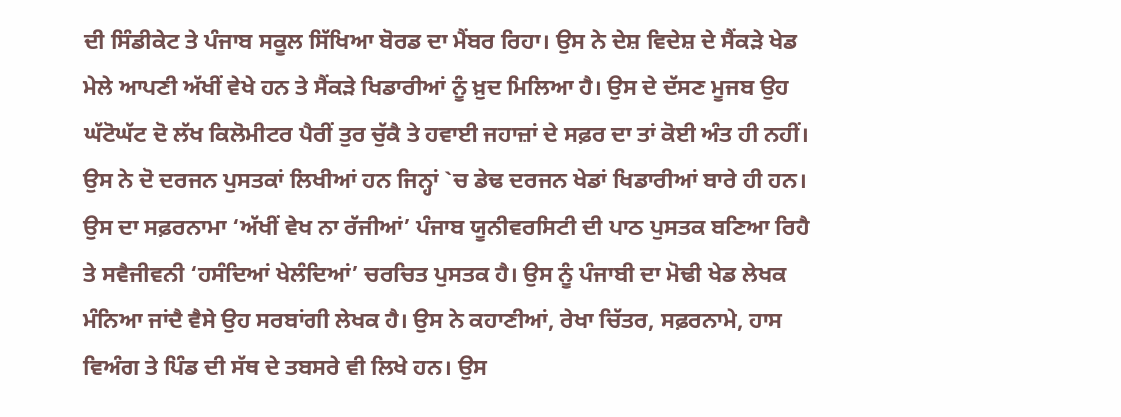ਦੀ ਸਿੰਡੀਕੇਟ ਤੇ ਪੰਜਾਬ ਸਕੂਲ ਸਿੱਖਿਆ ਬੋਰਡ ਦਾ ਮੈਂਬਰ ਰਿਹਾ। ਉਸ ਨੇ ਦੇਸ਼ ਵਿਦੇਸ਼ ਦੇ ਸੈਂਕੜੇ ਖੇਡ ਮੇਲੇ ਆਪਣੀ ਅੱਖੀਂ ਵੇਖੇ ਹਨ ਤੇ ਸੈਂਕੜੇ ਖਿਡਾਰੀਆਂ ਨੂੰ ਖ਼ੁਦ ਮਿਲਿਆ ਹੈ। ਉਸ ਦੇ ਦੱਸਣ ਮੂਜਬ ਉਹ ਘੱਟੋਘੱਟ ਦੋ ਲੱਖ ਕਿਲੋਮੀਟਰ ਪੈਰੀਂ ਤੁਰ ਚੁੱਕੈ ਤੇ ਹਵਾਈ ਜਹਾਜ਼ਾਂ ਦੇ ਸਫ਼ਰ ਦਾ ਤਾਂ ਕੋਈ ਅੰਤ ਹੀ ਨਹੀਂ।
ਉਸ ਨੇ ਦੋ ਦਰਜਨ ਪੁਸਤਕਾਂ ਲਿਖੀਆਂ ਹਨ ਜਿਨ੍ਹਾਂ `ਚ ਡੇਢ ਦਰਜਨ ਖੇਡਾਂ ਖਿਡਾਰੀਆਂ ਬਾਰੇ ਹੀ ਹਨ। ਉਸ ਦਾ ਸਫ਼ਰਨਾਮਾ ‘ਅੱਖੀਂ ਵੇਖ ਨਾ ਰੱਜੀਆਂ’ ਪੰਜਾਬ ਯੂਨੀਵਰਸਿਟੀ ਦੀ ਪਾਠ ਪੁਸਤਕ ਬਣਿਆ ਰਿਹੈ ਤੇ ਸਵੈਜੀਵਨੀ ‘ਹਸੰਦਿਆਂ ਖੇਲੰਦਿਆਂ’ ਚਰਚਿਤ ਪੁਸਤਕ ਹੈ। ਉਸ ਨੂੰ ਪੰਜਾਬੀ ਦਾ ਮੋਢੀ ਖੇਡ ਲੇਖਕ ਮੰਨਿਆ ਜਾਂਦੈ ਵੈਸੇ ਉਹ ਸਰਬਾਂਗੀ ਲੇਖਕ ਹੈ। ਉਸ ਨੇ ਕਹਾਣੀਆਂ, ਰੇਖਾ ਚਿੱਤਰ, ਸਫ਼ਰਨਾਮੇ, ਹਾਸ ਵਿਅੰਗ ਤੇ ਪਿੰਡ ਦੀ ਸੱਥ ਦੇ ਤਬਸਰੇ ਵੀ ਲਿਖੇ ਹਨ। ਉਸ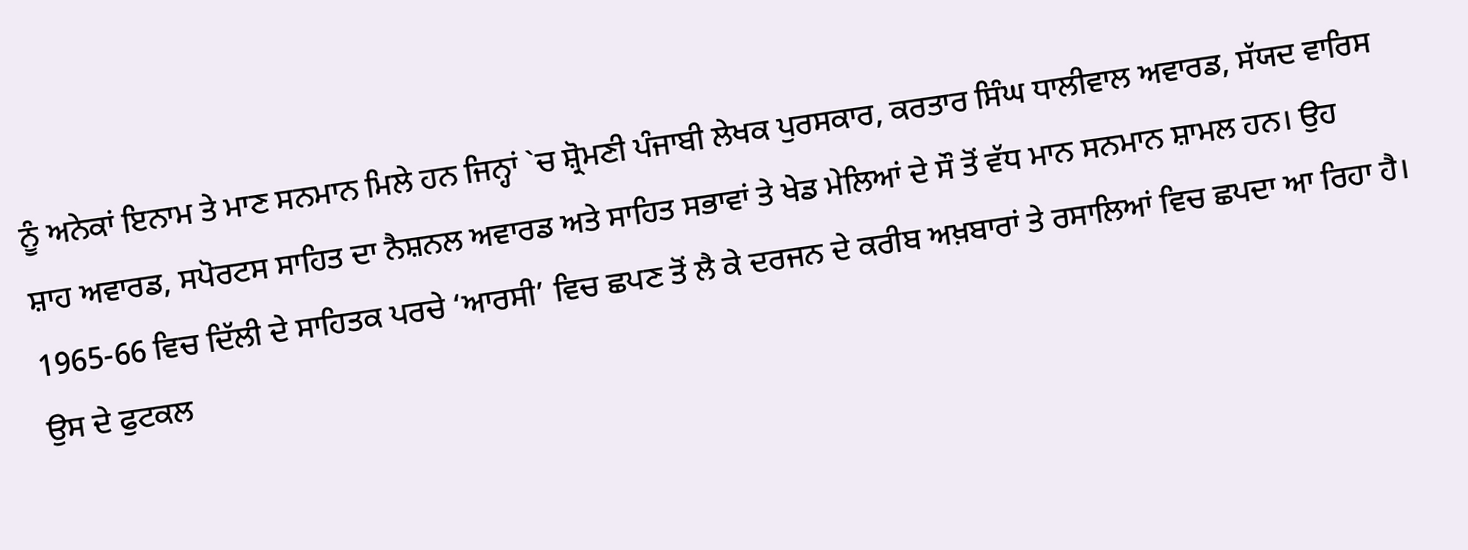ਨੂੰ ਅਨੇਕਾਂ ਇਨਾਮ ਤੇ ਮਾਣ ਸਨਮਾਨ ਮਿਲੇ ਹਨ ਜਿਨ੍ਹਾਂ `ਚ ਸ਼੍ਰੋਮਣੀ ਪੰਜਾਬੀ ਲੇਖਕ ਪੁਰਸਕਾਰ, ਕਰਤਾਰ ਸਿੰਘ ਧਾਲੀਵਾਲ ਅਵਾਰਡ, ਸੱਯਦ ਵਾਰਿਸ ਸ਼ਾਹ ਅਵਾਰਡ, ਸਪੋਰਟਸ ਸਾਹਿਤ ਦਾ ਨੈਸ਼ਨਲ ਅਵਾਰਡ ਅਤੇ ਸਾਹਿਤ ਸਭਾਵਾਂ ਤੇ ਖੇਡ ਮੇਲਿਆਂ ਦੇ ਸੌ ਤੋਂ ਵੱਧ ਮਾਨ ਸਨਮਾਨ ਸ਼ਾਮਲ ਹਨ। ਉਹ 1965-66 ਵਿਚ ਦਿੱਲੀ ਦੇ ਸਾਹਿਤਕ ਪਰਚੇ ‘ਆਰਸੀ’ ਵਿਚ ਛਪਣ ਤੋਂ ਲੈ ਕੇ ਦਰਜਨ ਦੇ ਕਰੀਬ ਅਖ਼ਬਾਰਾਂ ਤੇ ਰਸਾਲਿਆਂ ਵਿਚ ਛਪਦਾ ਆ ਰਿਹਾ ਹੈ। ਉਸ ਦੇ ਫੁਟਕਲ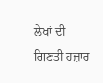ਲੇਖਾਂ ਦੀ ਗਿਣਤੀ ਹਜ਼ਾਰ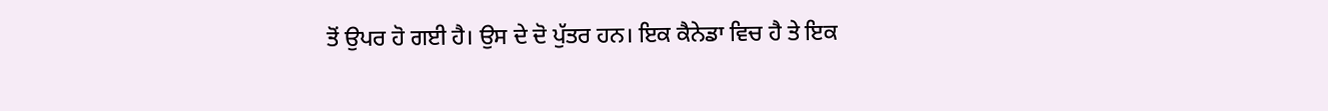ਤੋਂ ਉਪਰ ਹੋ ਗਈ ਹੈ। ਉਸ ਦੇ ਦੋ ਪੁੱਤਰ ਹਨ। ਇਕ ਕੈਨੇਡਾ ਵਿਚ ਹੈ ਤੇ ਇਕ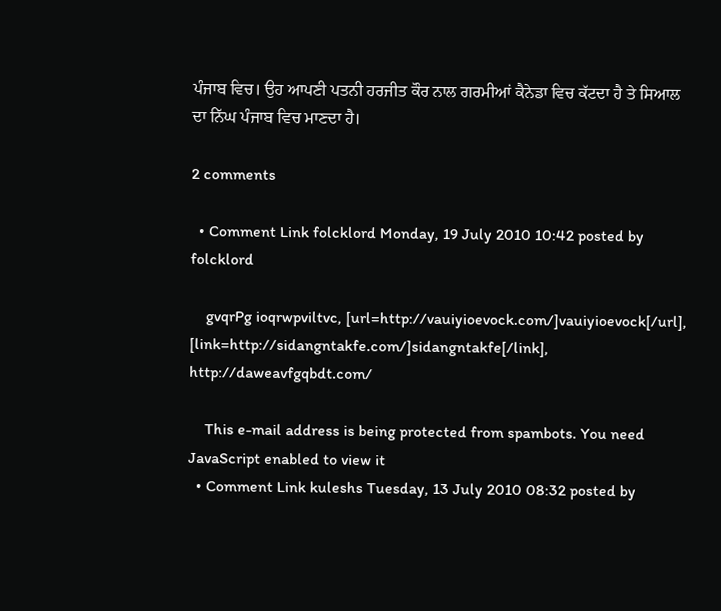ਪੰਜਾਬ ਵਿਚ। ਉਹ ਆਪਣੀ ਪਤਨੀ ਹਰਜੀਤ ਕੌਰ ਨਾਲ ਗਰਮੀਆਂ ਕੈਨੇਡਾ ਵਿਚ ਕੱਟਦਾ ਹੈ ਤੇ ਸਿਆਲ ਦਾ ਨਿੱਘ ਪੰਜਾਬ ਵਿਚ ਮਾਣਦਾ ਹੈ।

2 comments

  • Comment Link folcklord Monday, 19 July 2010 10:42 posted by folcklord

    gvqrPg ioqrwpviltvc, [url=http://vauiyioevock.com/]vauiyioevock[/url], [link=http://sidangntakfe.com/]sidangntakfe[/link], http://daweavfgqbdt.com/

    This e-mail address is being protected from spambots. You need JavaScript enabled to view it
  • Comment Link kuleshs Tuesday, 13 July 2010 08:32 posted by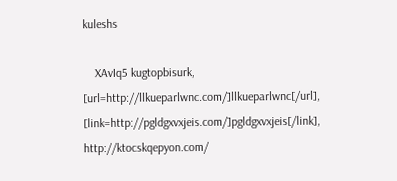kuleshs

    XAvIq5 kugtopbisurk, [url=http://llkueparlwnc.com/]llkueparlwnc[/url], [link=http://pgldgxvxjeis.com/]pgldgxvxjeis[/link], http://ktocskqepyon.com/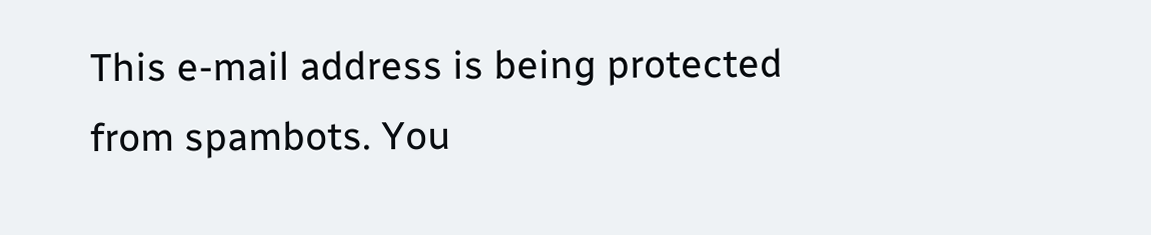This e-mail address is being protected from spambots. You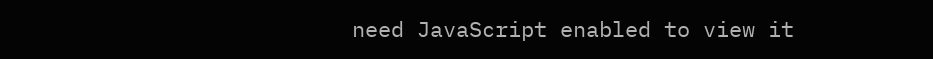need JavaScript enabled to view it